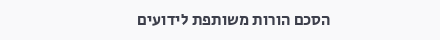הסכם הורות משותפת לידועים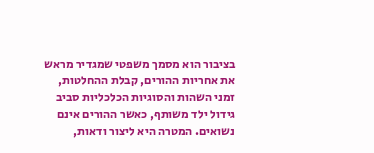בציבור הוא מסמך משפטי שמגדיר מראש את אחריות ההורים, קבלת ההחלטות, זמני השהות והסוגיות הכלכליות סביב גידול ילד משותף, כאשר ההורים אינם נשואים. המטרה היא ליצור ודאות,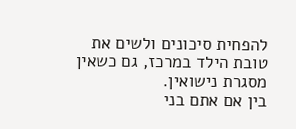להפחית סיכונים ולשים את טובת הילד במרכז, גם כשאין מסגרת נישואין.
בין אם אתם בני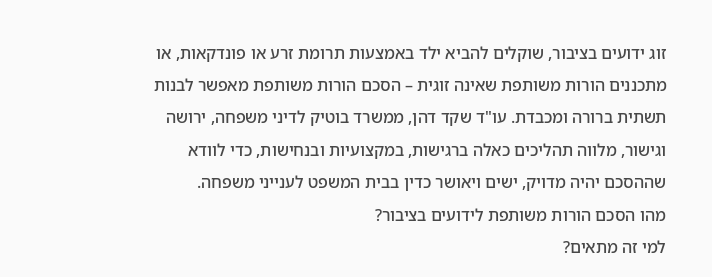זוג ידועים בציבור, שוקלים להביא ילד באמצעות תרומת זרע או פונדקאות, או מתכננים הורות משותפת שאינה זוגית – הסכם הורות משותפת מאפשר לבנות תשתית ברורה ומכבדת. עו"ד שקד דהן, ממשרד בוטיק לדיני משפחה, ירושה וגישור, מלווה תהליכים כאלה ברגישות, במקצועיות ובנחישות, כדי לוודא שההסכם יהיה מדויק, ישים ויאושר כדין בבית המשפט לענייני משפחה.
מהו הסכם הורות משותפת לידועים בציבור?
למי זה מתאים?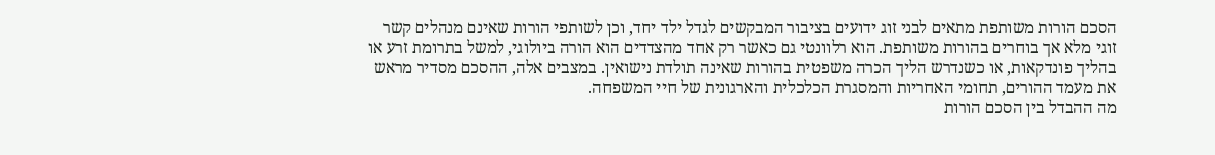הסכם הורות משותפת מתאים לבני זוג ידועים בציבור המבקשים לגדל ילד יחד, וכן לשותפי הורות שאינם מנהלים קשר זוגי מלא אך בוחרים בהורות משותפת. הוא רלוונטי גם כאשר רק אחד מהצדדים הוא הורה ביולוגי, למשל בתרומת זרע או בהליך פונדקאות, או כשנדרש הליך הכרה משפטית בהורות שאינה תולדת נישואין. במצבים אלה, ההסכם מסדיר מראש את מעמד ההורים, תחומי האחריות והמסגרת הכלכלית והארגונית של חיי המשפחה.
מה ההבדל בין הסכם הורות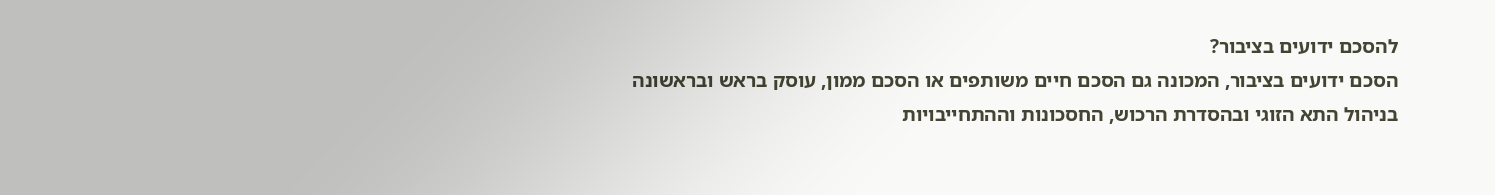להסכם ידועים בציבור?
הסכם ידועים בציבור, המכונה גם הסכם חיים משותפים או הסכם ממון, עוסק בראש ובראשונה בניהול התא הזוגי ובהסדרת הרכוש, החסכונות וההתחייבויות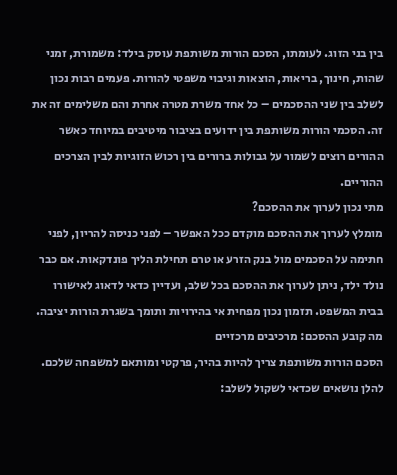בין בני הזוג. לעומתו, הסכם הורות משותפת עוסק בילד: משמורת, זמני שהות, חינוך, בריאות, הוצאות וגיבוי משפטי להורות. פעמים רבות נכון לשלב בין שני ההסכמים – כל אחד משרת מטרה אחרת והם משלימים זה את זה. הסכמי הורות משותפת בין ידועים בציבור מיטיבים במיוחד כאשר ההורים רוצים לשמור על גבולות ברורים בין רכוש הזוגיות לבין הצרכים ההוריים.
מתי נכון לערוך את ההסכם?
מומלץ לערוך את ההסכם מוקדם ככל האפשר – לפני כניסה להריון, לפני חתימה על הסכמים מול בנק הזרע או טרם תחילת הליך פונדקאות. אם כבר נולד ילד, ניתן לערוך את ההסכם בכל שלב, ועדיין כדאי לדאוג לאישורו בבית המשפט. תזמון נכון מפחית אי בהירויות ותומך בשגרת הורות יציבה.
מה קובע ההסכם: מרכיבים מרכזיים
הסכם הורות משותפת צריך להיות בהיר, פרקטי ומותאם למשפחה שלכם. להלן נושאים שכדאי לשקול לשלב: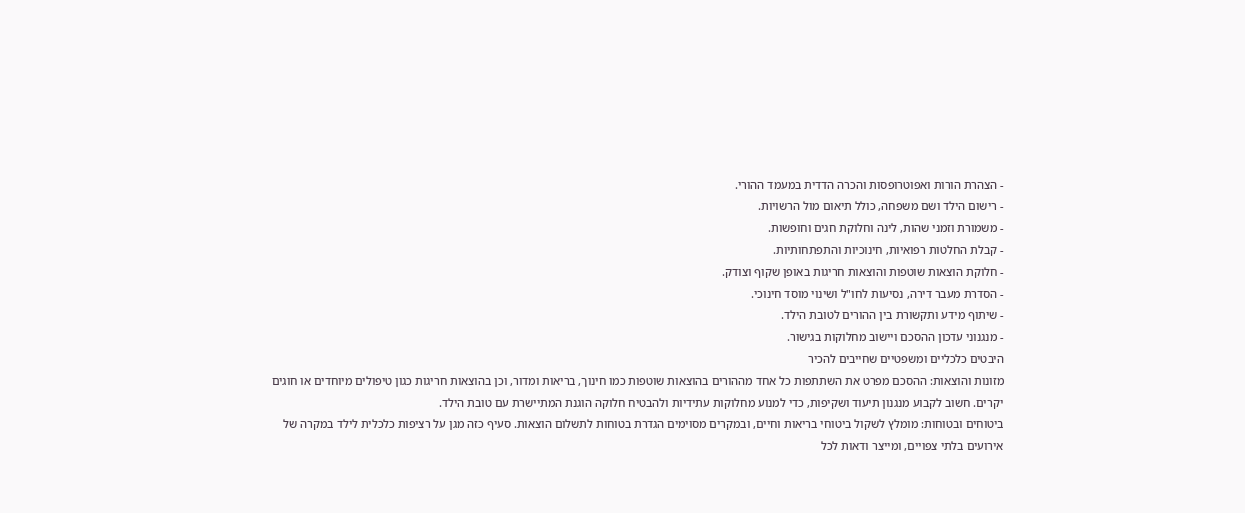- הצהרת הורות ואפוטרופסות והכרה הדדית במעמד ההורי.
- רישום הילד ושם משפחה, כולל תיאום מול הרשויות.
- משמורת וזמני שהות, לינה וחלוקת חגים וחופשות.
- קבלת החלטות רפואיות, חינוכיות והתפתחותיות.
- חלוקת הוצאות שוטפות והוצאות חריגות באופן שקוף וצודק.
- הסדרת מעבר דירה, נסיעות לחו"ל ושינוי מוסד חינוכי.
- שיתוף מידע ותקשורת בין ההורים לטובת הילד.
- מנגנוני עדכון ההסכם ויישוב מחלוקות בגישור.
היבטים כלכליים ומשפטיים שחייבים להכיר
מזונות והוצאות: ההסכם מפרט את השתתפות כל אחד מההורים בהוצאות שוטפות כמו חינוך, בריאות ומדור, וכן בהוצאות חריגות כגון טיפולים מיוחדים או חוגים יקרים. חשוב לקבוע מנגנון תיעוד ושקיפות, כדי למנוע מחלוקות עתידיות ולהבטיח חלוקה הוגנת המתיישרת עם טובת הילד.
ביטוחים ובטוחות: מומלץ לשקול ביטוחי בריאות וחיים, ובמקרים מסוימים הגדרת בטוחות לתשלום הוצאות. סעיף כזה מגן על רציפות כלכלית לילד במקרה של אירועים בלתי צפויים, ומייצר ודאות לכל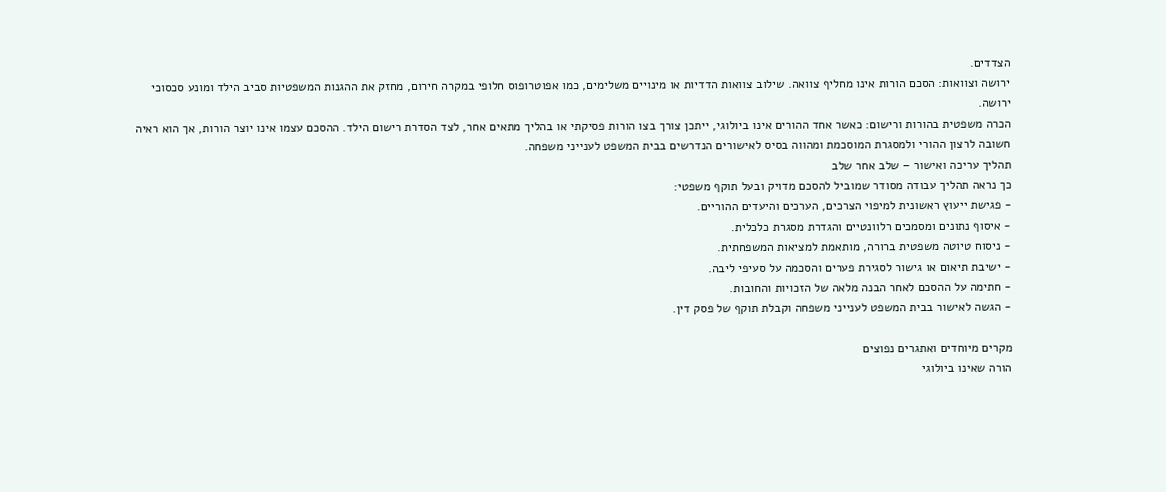הצדדים.
ירושה וצוואות: הסכם הורות אינו מחליף צוואה. שילוב צוואות הדדיות או מינויים משלימים, כמו אפוטרופוס חלופי במקרה חירום, מחזק את ההגנות המשפטיות סביב הילד ומונע סכסוכי ירושה.
הכרה משפטית בהורות ורישום: כאשר אחד ההורים אינו ביולוגי, ייתכן צורך בצו הורות פסיקתי או בהליך מתאים אחר, לצד הסדרת רישום הילד. ההסכם עצמו אינו יוצר הורות, אך הוא ראיה חשובה לרצון ההורי ולמסגרת המוסכמת ומהווה בסיס לאישורים הנדרשים בבית המשפט לענייני משפחה.
תהליך עריכה ואישור – שלב אחר שלב
כך נראה תהליך עבודה מסודר שמוביל להסכם מדויק ובעל תוקף משפטי:
- פגישת ייעוץ ראשונית למיפוי הצרכים, הערכים והיעדים ההוריים.
- איסוף נתונים ומסמכים רלוונטיים והגדרת מסגרת כלכלית.
- ניסוח טיוטה משפטית ברורה, מותאמת למציאות המשפחתית.
- ישיבת תיאום או גישור לסגירת פערים והסכמה על סעיפי ליבה.
- חתימה על ההסכם לאחר הבנה מלאה של הזכויות והחובות.
- הגשה לאישור בבית המשפט לענייני משפחה וקבלת תוקף של פסק דין.

מקרים מיוחדים ואתגרים נפוצים
הורה שאינו ביולוגי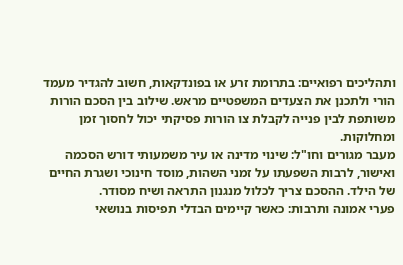ותהליכים רפואיים: בתרומת זרע או בפונדקאות, חשוב להגדיר מעמד הורי ולתכנן את הצעדים המשפטיים מראש. שילוב בין הסכם הורות משותפת לבין פנייה לקבלת צו הורות פסיקתי יכול לחסוך זמן ומחלוקות.
מעבר מגורים וחו"ל: שינוי מדינה או עיר משמעותי דורש הסכמה ואישור, לרבות השפעתו על זמני השהות, מוסד חינוכי ושגרת החיים של הילד. ההסכם צריך לכלול מנגנון התראה ושיח מסודר.
פערי אמונה ותרבות: כאשר קיימים הבדלי תפיסות בנושאי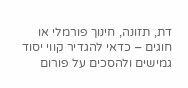דת, תזונה, חינוך פורמלי או חוגים – כדאי להגדיר קווי יסוד גמישים ולהסכים על פורום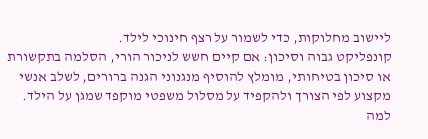ליישוב מחלוקות, כדי לשמור על רצף חינוכי לילד.
קונפליקט גבוה וסיכון: אם קיים חשש לניכור הורי, הסלמה בתקשורת או סיכון בטיחותי, מומלץ להוסיף מנגנוני הגנה ברורים, לשלב אנשי מקצוע לפי הצורך ולהקפיד על מסלול משפטי מוקפד שמגן על הילד.
למה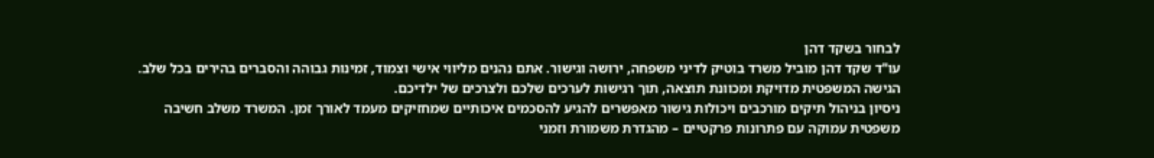לבחור בשקד דהן
עו"ד שקד דהן מוביל משרד בוטיק לדיני משפחה, ירושה וגישור. אתם נהנים מליווי אישי וצמוד, זמינות גבוהה והסברים בהירים בכל שלב. הגישה המשפטית מדויקת ומכוונת תוצאה, תוך רגישות לערכים שלכם ולצרכים של ילדיכם.
ניסיון בניהול תיקים מורכבים ויכולות גישור מאפשרים להגיע להסכמים איכותיים שמחזיקים מעמד לאורך זמן. המשרד משלב חשיבה משפטית עמוקה עם פתרונות פרקטיים – מהגדרת משמורת וזמני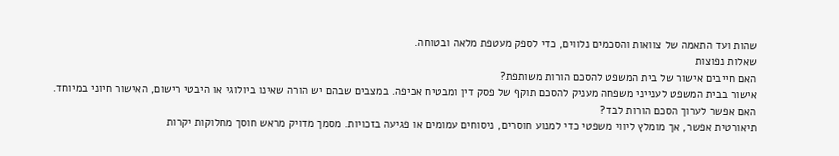שהות ועד התאמה של צוואות והסכמים נלווים, כדי לספק מעטפת מלאה ובטוחה.
שאלות נפוצות
האם חייבים אישור של בית המשפט להסכם הורות משותפת?
אישור בבית המשפט לענייני משפחה מעניק להסכם תוקף של פסק דין ומבטיח אכיפה. במצבים שבהם יש הורה שאינו ביולוגי או היבטי רישום, האישור חיוני במיוחד.
האם אפשר לערוך הסכם הורות לבד?
תיאורטית אפשר, אך מומלץ ליווי משפטי כדי למנוע חוסרים, ניסוחים עמומים או פגיעה בזכויות. מסמך מדויק מראש חוסך מחלוקות יקרות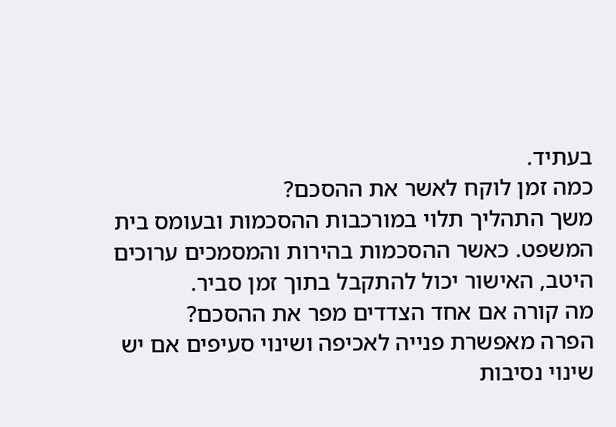בעתיד.
כמה זמן לוקח לאשר את ההסכם?
משך התהליך תלוי במורכבות ההסכמות ובעומס בית המשפט. כאשר ההסכמות בהירות והמסמכים ערוכים היטב, האישור יכול להתקבל בתוך זמן סביר.
מה קורה אם אחד הצדדים מפר את ההסכם?
הפרה מאפשרת פנייה לאכיפה ושינוי סעיפים אם יש שינוי נסיבות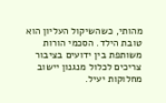מהותי, כשהשיקול העליון הוא טובת הילד. הסכמי הורות משותפת בין ידועים בציבור צריכים לכלול מנגנון יישוב מחלוקות יעיל.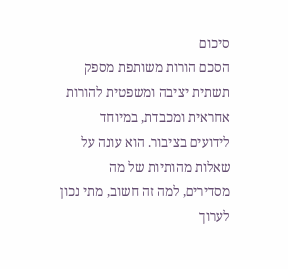סיכום
הסכם הורות משותפת מספק תשתית יציבה ומשפטית להורות אחראית ומכבדת, במיוחד לידועים בציבור. הוא עונה על שאלות מהותיות של מה מסדירים, למה זה חשוב, מתי נכון לערוך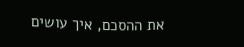את ההסכם, איך עושים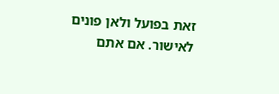זאת בפועל ולאן פונים לאישור. אם אתם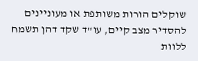שוקלים הורות משותפת או מעוניינים להסדיר מצב קיים, עו"ד שקד דהן תשמח ללוות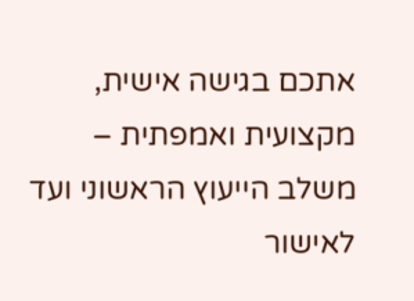אתכם בגישה אישית, מקצועית ואמפתית – משלב הייעוץ הראשוני ועד לאישור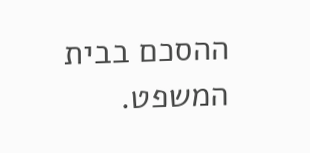ההסכם בבית המשפט.